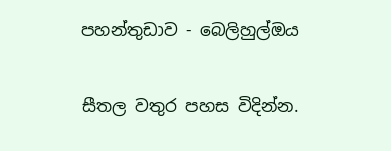පහන්තුඩාව - බෙලිහුල්ඔය

සීතල වතුර පහස විදින්න.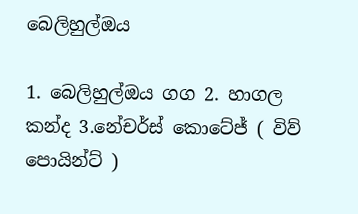බෙලිහුල්ඔය

1. බෙලිහුල්ඔය ගග 2. හාගල කන්ද 3.නේචර්ස් කොටේජ් ( විව් පොයින්ට් )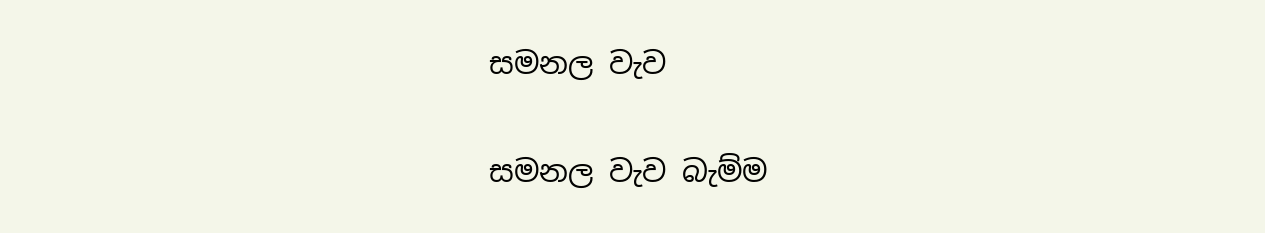සමනල වැව

සමනල වැව බැම්ම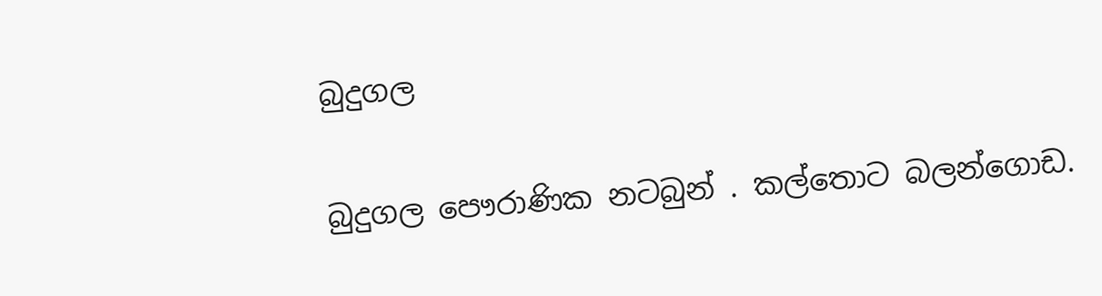බුදුගල

බුදුගල පෞරාණික නටබුන් . කල්තොට බලන්ගොඩ.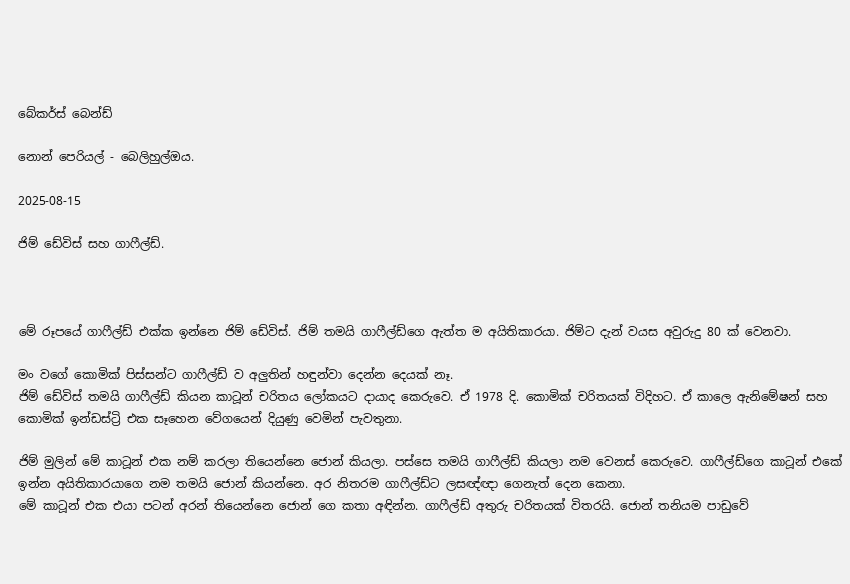බේකර්ස් බෙන්ඩ්

නොන් පෙරියල් - බෙලිහුල්ඔය.

2025-08-15

ජිම් ඩේවිස් සහ ගාෆීල්ඩ්.



මේ රූපයේ ගාෆීල්ඩ් එක්ක ඉන්නෙ ජිම් ඩේවිස්. ජිම් තමයි ගාෆීල්ඩ්ගෙ ඇත්ත ම අයිතිකාරයා. ජිම්ට දැන් වයස අවුරුදු 80 ක් වෙනවා.

මං වගේ කොමික් පිස්සන්ට ගාෆීල්ඩ් ව අලුතින් හඳුන්වා දෙන්න දෙයක් නෑ.
ජිම් ඩේවිස් තමයි ගාෆීල්ඩ් කියන කාටූන් චරිතය ලෝකයට දායාද කෙරුවෙ. ඒ 1978 දි. කොමික් චරිතයක් විදිහට. ඒ කාලෙ ඇනිමේෂන් සහ කොමික් ඉන්ඩස්ට්‍රි එක සෑහෙන වේගයෙන් දියුණු වෙමින් පැවතුනා.

ජිම් මුලින් මේ කාටූන් එක නම් කරලා තියෙන්නෙ ජොන් කියලා. පස්සෙ තමයි ගාෆීල්ඩ් කියලා නම වෙනස් කෙරුවෙ. ගාෆීල්ඩ්ගෙ කාටූන් එකේ ඉන්න අයිතිකාරයාගෙ නම තමයි ජොන් කියන්නෙ. අර නිතරම ගාෆීල්ඩ්ට ලසඥ්ඥා ගෙනැත් දෙන කෙනා.
මේ කාටූන් එක එයා පටන් අරන් තියෙන්නෙ ජොන් ගෙ කතා අඳින්න. ගාෆීල්ඩ් අතුරු චරිතයක් විතරයි. ජොන් තනියම පාඩුවේ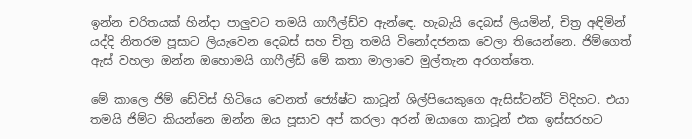ඉන්න චරිතයක් හින්දා පාලුවට තමයි ගාෆීල්ඩ්ව ඇන්ඳෙ. හැබැයි දෙබස් ලියමින්, චිත්‍ර අඳිමින් යද්දි නිතරම පූසාට ලියැවෙන දෙබස් සහ චිත්‍ර තමයි විනෝදජනක වෙලා තියෙන්නෙ. ජිම්ගෙත් ඇස් වහලා ඔන්න ඔහොමයි ගාෆීල්ඩ් මේ කතා මාලාවෙ මුල්තැන අරගත්තෙ.

මේ කාලෙ ජිම් ඩේවිස් හිටියෙ වෙනත් ජ්‍යේෂ්ට කාටූන් ශිල්පියෙකුගෙ ඇසිස්ටන්ට් විදිහට. එයා තමයි ජිම්ට කියන්නෙ ඔන්න ඔය පූසාව අප් කරලා අරන් ඔයාගෙ කාටූන් එක ඉස්සරහට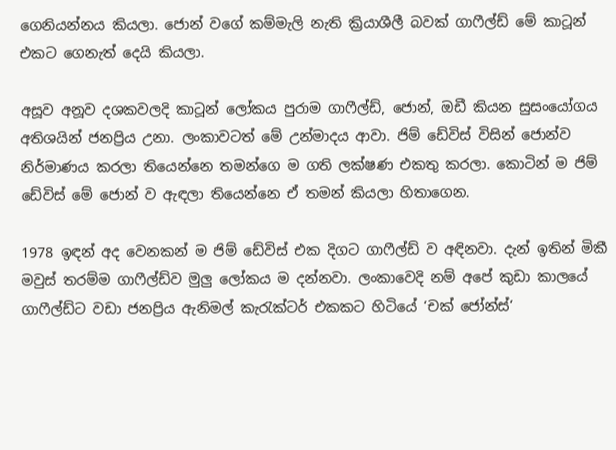ගෙනියන්නය කියලා. ජොන් වගේ කම්මැලි නැති ක්‍රියාශීලී බවක් ගාෆීල්ඩ් මේ කාටූන් එකට ගෙනැත් දෙයි කියලා.

අසූව අනූව දශකවලදි කාටූන් ලෝකය පුරාම ගාෆීල්ඩ්, ජොන්, ඔඩී කියන සුසංයෝගය අතිශයින් ජනප්‍රිය උනා. ලංකාවටත් මේ උන්මාදය ආවා. ජිම් ඩේවිස් විසින් ජොන්ව නිර්මාණය කරලා තියෙන්නෙ තමන්ගෙ ම ගති ලක්ෂණ එකතු කරලා. කොටින් ම ජිම් ඩේවිස් මේ ජොන් ව ඇඳලා තියෙන්නෙ ඒ තමන් කියලා හිතාගෙන.

1978 ඉඳන් අද වෙනකන් ම ජිම් ඩේවිස් එක දිගට ගාෆීල්ඩ් ව අඳිනවා. දැන් ඉතින් මිකී මවුස් තරම්ම ගාෆීල්ඩ්ව මුලු ලෝකය ම දන්නවා. ලංකාවෙදි නම් අපේ කුඩා කාලයේ ගාෆීල්ඩ්ට වඩා ජනප්‍රිය ඇනිමල් කැරැක්ටර් එකකට හිටියේ ‘චක් ජෝන්ස්‘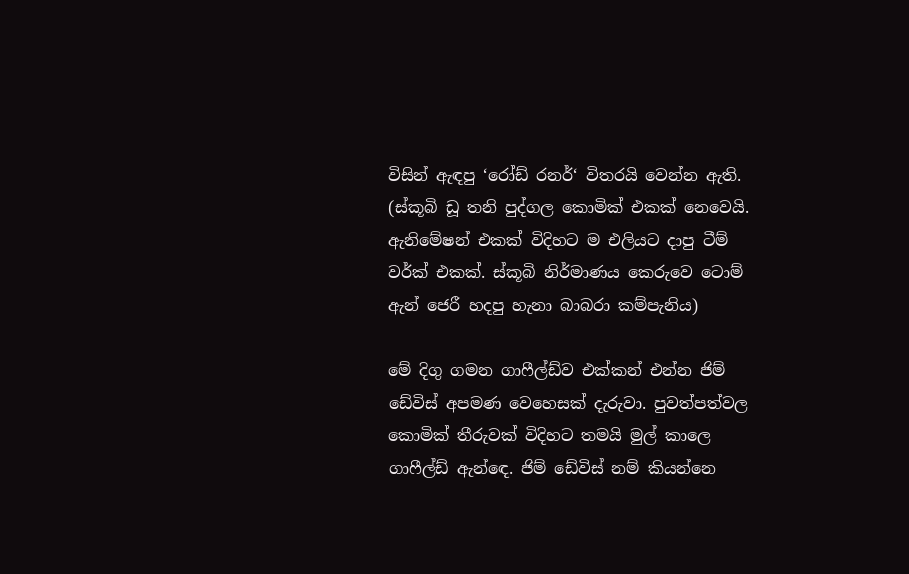විසින් ඇඳපු ‘රෝඩ් රනර්‘ විතරයි වෙන්න ඇති. (ස්කූබි ඩූ තනි පුද්ගල කොමික් එකක් නෙවෙයි. ඇනිමේෂන් එකක් විදිහට ම එලියට දාපු ටීම් වර්ක් එකක්. ස්කූබි නිර්මාණය කෙරුවෙ ටොම් ඇන් ජෙරී හදපු හැනා බාබරා කම්පැනිය)

මේ දිගු ගමන ගාෆීල්ඩ්ව එක්කන් එන්න ජිම් ඩේවිස් අපමණ වෙහෙසක් දැරුවා. පුවත්පත්වල කොමික් තීරුවක් විදිහට තමයි මුල් කාලෙ ගාෆීල්ඩ් ඇන්ඳෙ. ජිම් ඩේවිස් නම් කියන්නෙ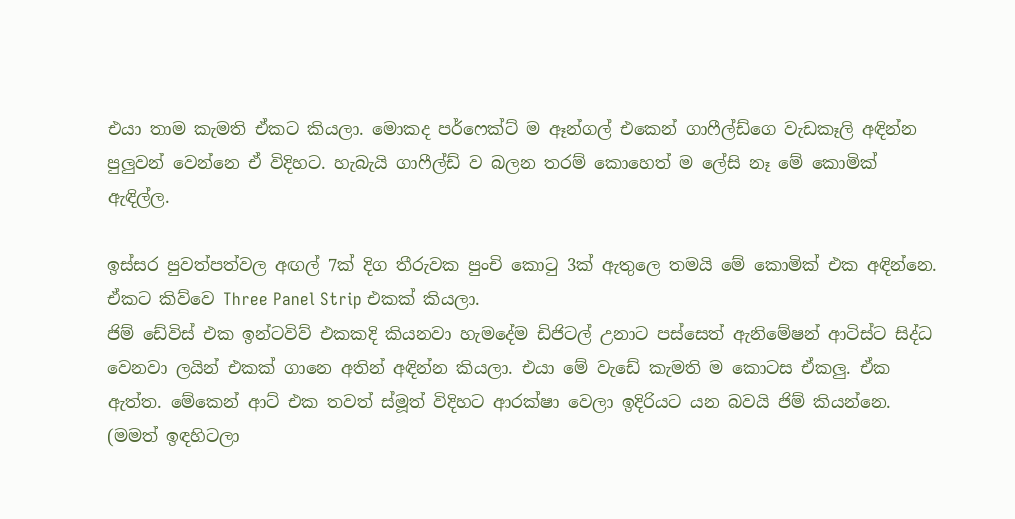එයා තාම කැමති ඒකට කියලා. මොකද පර්ෆෙක්ට් ම ඈන්ගල් එකෙන් ගාෆීල්ඩ්ගෙ වැඩකෑලි අඳින්න පුලුවන් වෙන්නෙ ඒ විදිහට. හැබැයි ගාෆීල්ඩ් ව බලන තරම් කොහෙත් ම ලේසි නෑ මේ කොමික් ඇඳිල්ල.

ඉස්සර පුවත්පත්වල අඟල් 7ක් දිග තීරුවක පුංචි කොටු 3ක් ඇතුලෙ තමයි මේ කොමික් එක අඳින්නෙ. ඒකට කිව්වෙ Three Panel Strip එකක් කියලා.
ජිම් ඩේවිස් එක ඉන්ටවිව් එකකදි කියනවා හැමදේම ඩිජිටල් උනාට පස්සෙත් ඇනිමේෂන් ආටිස්ට සිද්ධ වෙනවා ලයින් එකක් ගානෙ අතින් අඳින්න කියලා. එයා මේ වැඩේ කැමති ම කොටස ඒකලු. ඒක ඇත්ත. මේකෙන් ආට් එක තවත් ස්මූත් විදිහට ආරක්ෂා වෙලා ඉදිරියට යන බවයි ජිම් කියන්නෙ. (මමත් ඉඳහිටලා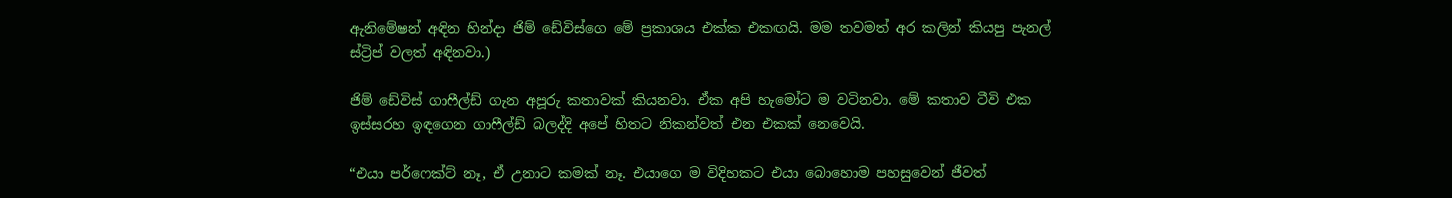ඇනිමේෂන් අඳින හින්දා ජිම් ඩේවිස්ගෙ මේ ප්‍රකාශය එක්ක එකඟයි. මම තවමත් අර කලින් කියපු පැනල් ස්ට්‍රිප් වලත් අඳිනවා.)

ජිම් ඩේවිස් ගාෆීල්ඩ් ගැන අපූරු කතාවක් කියනවා. ඒක අපි හැමෝට ම වටිනවා. මේ කතාව ටීවි එක ඉස්සරහ ඉඳගෙන ගාෆීල්ඩ් බලද්දි අපේ හිතට නිකන්වත් එන එකක් නෙවෙයි.

“එයා පර්ෆෙක්ට් නෑ, ඒ උනාට කමක් නෑ. එයාගෙ ම විදිහකට එයා බොහොම පහසුවෙන් ජීවත්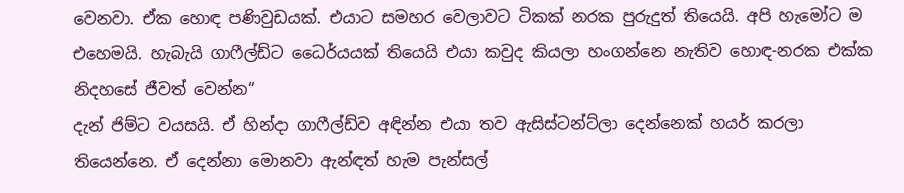වෙනවා. ඒක හොඳ පණිවුඩයක්. එයාට සමහර වෙලාවට ටිකක් නරක පුරුදුත් තියෙයි. අපි හැමෝට ම එහෙමයි. හැබැයි ගාෆීල්ඩ්ට ධෛර්යයක් තියෙයි එයා කවුද කියලා හංගන්නෙ නැතිව හොඳ-නරක එක්ක නිදහසේ ජීවත් වෙන්න“
දැන් ජිම්ට වයසයි. ඒ හින්දා ගාෆීල්ඩ්ව අඳින්න එයා තව ඇසිස්ටන්ට්ලා දෙන්නෙක් හයර් කරලා තියෙන්නෙ. ඒ දෙන්නා මොනවා ඇන්ඳත් හැම පැන්සල්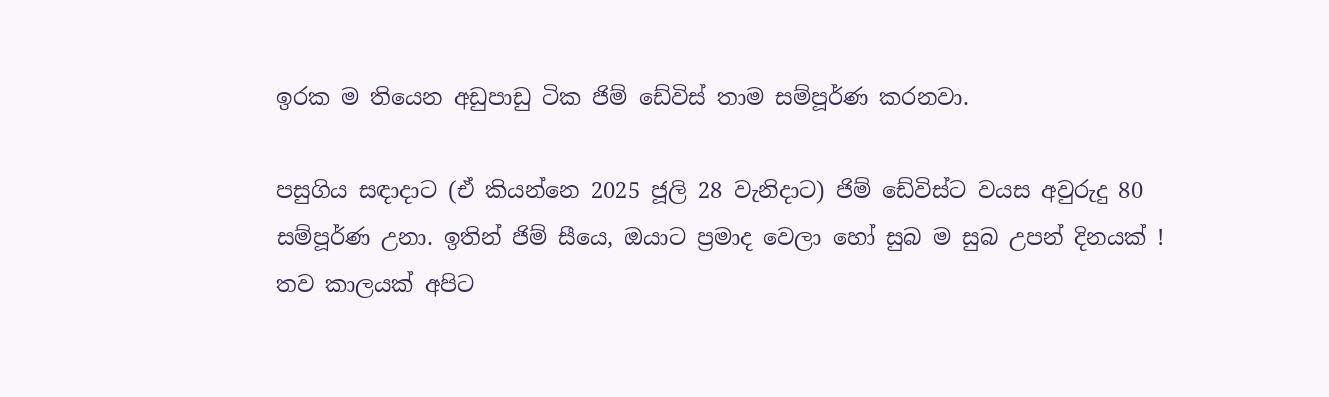ඉරක ම තියෙන අඩුපාඩු ටික ජිම් ඩේවිස් තාම සම්පූර්ණ කරනවා.

පසුගිය සඳාදාට (ඒ කියන්නෙ 2025 ජූලි 28 වැනිදාට) ජිම් ඩේවිස්ට වයස අවුරුදු 80 සම්පූර්ණ උනා. ඉතින් ජිම් සීයෙ, ඔයාට ප්‍රමාද වෙලා හෝ සුබ ම සුබ උපන් දිනයක් ! තව කාලයක් අපිට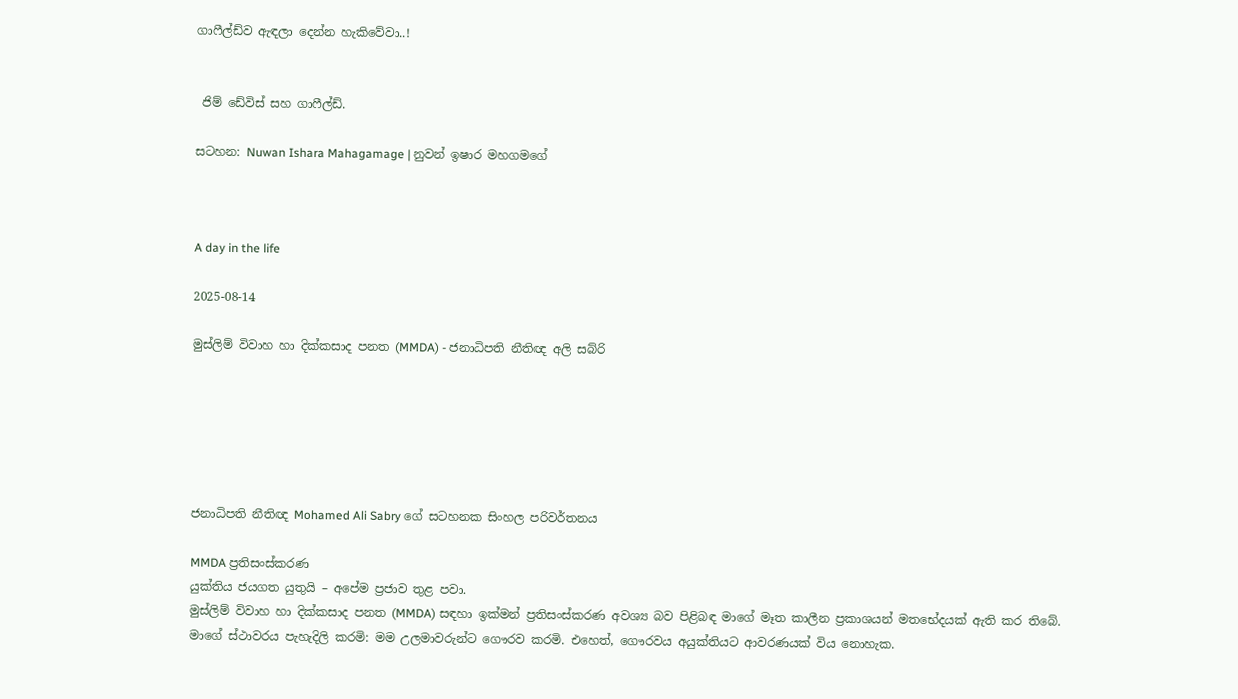ගාෆීල්ඩ්ව ඇඳලා දෙන්න හැකිවේවා..!


 ජිම් ඩේවිස් සහ ගාෆීල්ඩ්.

සටහන: Nuwan Ishara Mahagamage | නුවන් ඉෂාර මහගමගේ



A day in the life

2025-08-14

මුස්ලිම් විවාහ හා දික්කසාද පනත (MMDA) - ජනාධිපති නීතිඥ අලි සබ්රි






ජනාධිපති නීතිඥ Mohamed Ali Sabry ගේ සටහනක සිංහල පරිවර්තනය

MMDA ප්‍රතිසංස්කරණ
යුක්තිය ජයගත යුතුයි – අපේම ප්‍රජාව තුළ පවා.
මුස්ලිම් විවාහ හා දික්කසාද පනත (MMDA) සඳහා ඉක්මන් ප්‍රතිසංස්කරණ අවශ්‍ය බව පිළිබඳ මාගේ මෑත කාලීන ප්‍රකාශයන් මතභේදයක් ඇති කර තිබේ.
මාගේ ස්ථාවරය පැහැදිලි කරමි: මම උලමාවරුන්ට ගෞරව කරමි. එහෙත්, ගෞරවය අයුක්තියට ආවරණයක් විය නොහැක.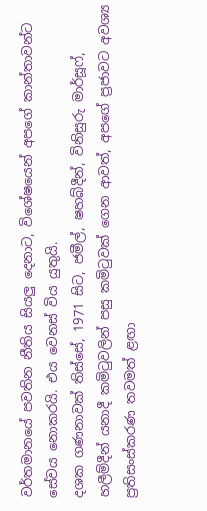වර්තමානයේ පවතින නීතිය සියලු දෙනාට, විශේෂයෙන් අපගේ කාන්තාවන්ට සේවය නොකරයි. එය වෙනස් විය යුතුයි.
දශක ගණනාවක් තිස්සේ, 1971 සිට, ජමීල්, ෂහබ්දීන්, විනිසුරු මාර්සූෆ්, හලීම්දීන් යනාදී කමිටුවලින් පසු කමිටුවක් ගෙන ආවත්, අපගේ ප්‍රජාවට අවශ්‍ය ප්‍රතිසංස්කරණ තවමත් ළඟා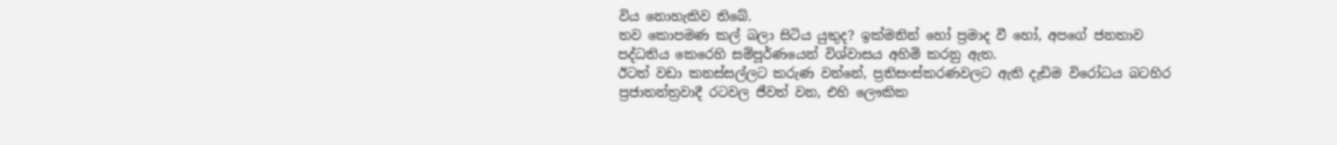විය නොහැකිව තිබේ.
තව කොපමණ කල් බලා සිටිය යුතුද? ඉක්මනින් හෝ ප්‍රමාද වී හෝ, අපගේ ජනතාව පද්ධතිය කෙරෙහි සම්පූර්ණයෙන් විශ්වාසය අහිමි කරනු ඇත.
ඊටත් වඩා කනස්සල්ලට කරුණ වන්නේ, ප්‍රතිසංස්කරණවලට ඇති දැඩිම විරෝධය බටහිර ප්‍රජාතන්ත්‍රවාදී රටවල ජීවත් වන, එහි ලෞකික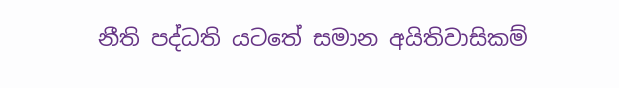නීති පද්ධති යටතේ සමාන අයිතිවාසිකම්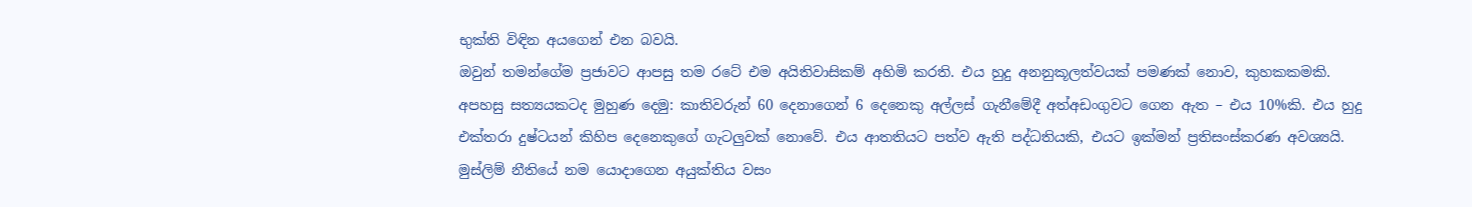භුක්ති විඳින අයගෙන් එන බවයි.
ඔවුන් තමන්ගේම ප්‍රජාවට ආපසු තම රටේ එම අයිතිවාසිකම් අහිමි කරති. එය හුදු අනනුකූලත්වයක් පමණක් නොව, කුහකකමකි.
අපහසු සත්‍යයකටද මුහුණ දෙමු: කාතිවරුන් 60 දෙනාගෙන් 6 දෙනෙකු අල්ලස් ගැනීමේදී අත්අඩංගුවට ගෙන ඇත – එය 10%කි. එය හුදු එක්තරා දුෂ්ටයන් කිහිප දෙනෙකුගේ ගැටලුවක් නොවේ. එය ආතතියට පත්ව ඇති පද්ධතියකි, එයට ඉක්මන් ප්‍රතිසංස්කරණ අවශ්‍යයි.
මුස්ලිම් නීතියේ නම යොදාගෙන අයුක්තිය වසං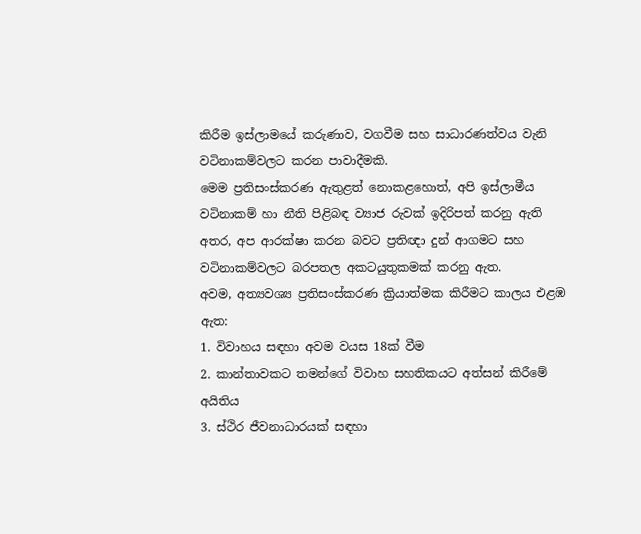කිරීම ඉස්ලාමයේ කරුණාව, වගවීම සහ සාධාරණත්වය වැනි වටිනාකම්වලට කරන පාවාදීමකි.
මෙම ප්‍රතිසංස්කරණ ඇතුළත් නොකළහොත්, අපි ඉස්ලාමීය වටිනාකම් හා නීති පිළිබඳ ව්‍යාජ රුවක් ඉදිරිපත් කරනු ඇති අතර, අප ආරක්ෂා කරන බවට ප්‍රතිඥා දුන් ආගමට සහ වටිනාකම්වලට බරපතල අකටයුතුකමක් කරනු ඇත.
අවම, අත්‍යවශ්‍ය ප්‍රතිසංස්කරණ ක්‍රියාත්මක කිරීමට කාලය එළඹ ඇත:
1. විවාහය සඳහා අවම වයස 18ක් වීම
2. කාන්තාවකට තමන්ගේ විවාහ සහතිකයට අත්සන් කිරීමේ අයිතිය
3. ස්ථිර ජීවනාධාරයක් සඳහා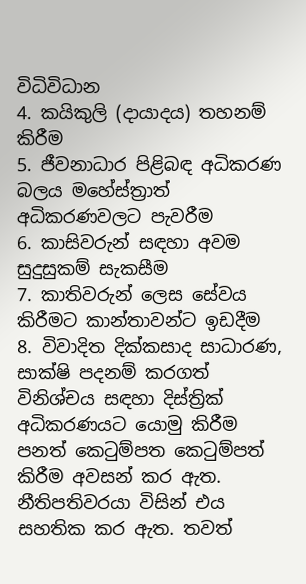විධිවිධාන
4. කයිකුලි (දායාදය) තහනම් කිරීම
5. ජීවනාධාර පිළිබඳ අධිකරණ බලය මහේස්ත්‍රාත් අධිකරණවලට පැවරීම
6. කාසිවරුන් සඳහා අවම සුදුසුකම් සැකසීම
7. කාතිවරුන් ලෙස සේවය කිරීමට කාන්තාවන්ට ඉඩදීම
8. විවාදිත දික්කසාද සාධාරණ, සාක්ෂි පදනම් කරගත් විනිශ්චය සඳහා දිස්ත්‍රික් අධිකරණයට යොමු කිරීම
පනත් කෙටුම්පත කෙටුම්පත් කිරීම අවසන් කර ඇත. නීතිපතිවරයා විසින් එය සහතික කර ඇත. තවත්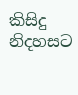කිසිදු නිදහසට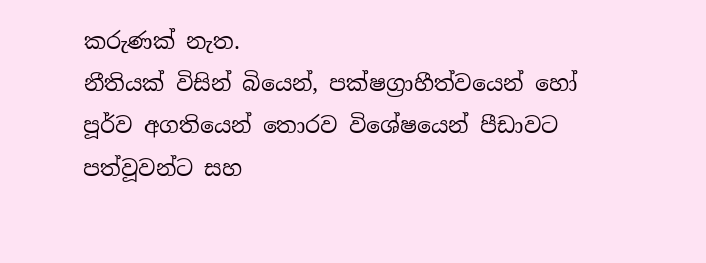කරුණක් නැත.
නීතියක් විසින් බියෙන්, පක්ෂග්‍රාහීත්වයෙන් හෝ පූර්ව අගතියෙන් තොරව විශේෂයෙන් පීඩාවට පත්වූවන්ට සහ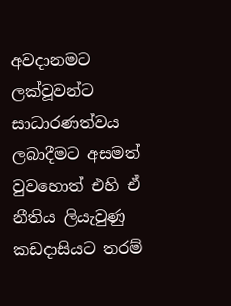අවදානමට ලක්වූවන්ට සාධාරණත්වය ලබාදීමට අසමත් වුවහොත් එහි ඒ නීතිය ලියැවුණු කඩදාසියට තරම්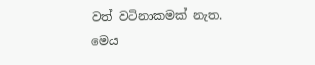වත් වටිනාකමක් නැත.
මෙය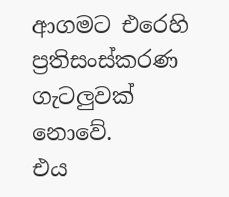ආගමට එරෙහි ප්‍රතිසංස්කරණ ගැටලුවක් නොවේ.
එය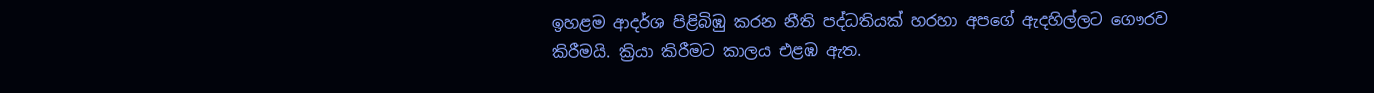ඉහළම ආදර්ශ පිළිබිඹු කරන නීති පද්ධතියක් හරහා අපගේ ඇදහිල්ලට ගෞරව කිරීමයි. ක්‍රියා කිරීමට කාලය එළඹ ඇත.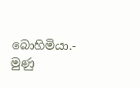බොහිමියා.- මුණු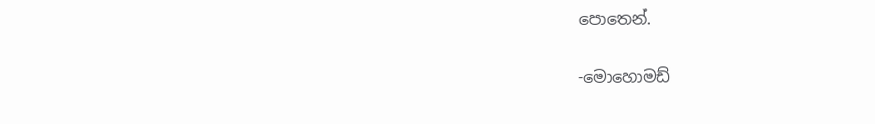පොතෙන්.

-මොහොමඩ්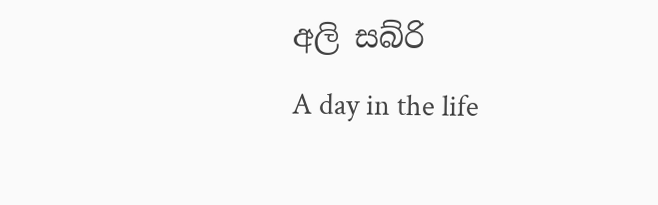අලි සබ්රි
A day in the life